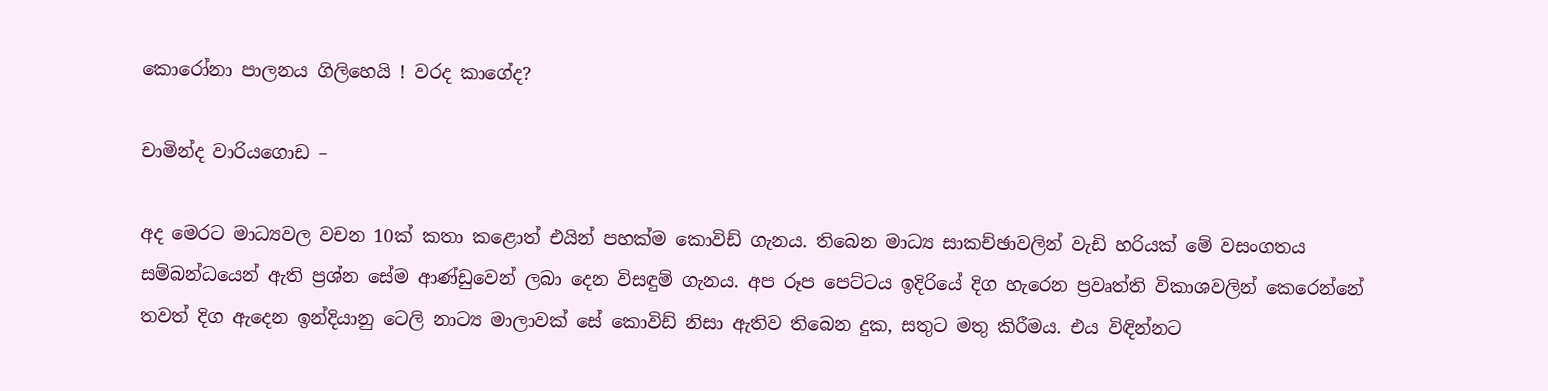කොරෝනා පාලනය ගිලිහෙයි ! වරද කාගේද?

චාමින්ද වාරියගොඩ –

අද මෙරට මාධ්‍යවල වචන 10ක් කතා කළොත් එයින් පහක්ම කොවිඩ් ගැනය. තිබෙන මාධ්‍ය සාකච්ඡාවලින් වැඩි හරියක් මේ වසංගතය සම්බන්ධයෙන් ඇති ප්‍රශ්න සේම ආණ්ඩුවෙන් ලබා දෙන විසඳුම් ගැනය. අප රූප පෙට්ටය ඉදිරියේ දිග හැරෙන ප්‍රවෘත්ති විකාශවලින් කෙරෙන්නේ තවත් දිග ඇදෙන ඉන්දියානු ටෙලි නාට්‍ය මාලාවක් සේ කොවිඩ් නිසා ඇතිව තිබෙන දුක, සතුට මතු කිරීමය. එය විඳින්නට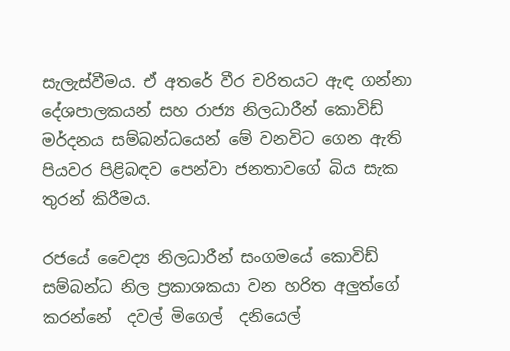සැලැස්වීමය. ඒ අතරේ වීර චරිතයට ඇඳ ගන්නා දේශපාලකයන් සහ රාජ්‍ය නිලධාරීන් කොවිඩ් මර්දනය සම්බන්ධයෙන් මේ වනවිට ගෙන ඇති පියවර පිළිබඳව පෙන්වා ජනතාවගේ බිය සැක තුරන් කිරීමය.

රජයේ වෛද්‍ය නිලධාරීන් සංගමයේ කොවිඩ් සම්බන්ධ නිල ප්‍රකාශකයා වන හරිත අලුත්ගේ    කරන්නේ  දවල් මිගෙල්  දනියෙල්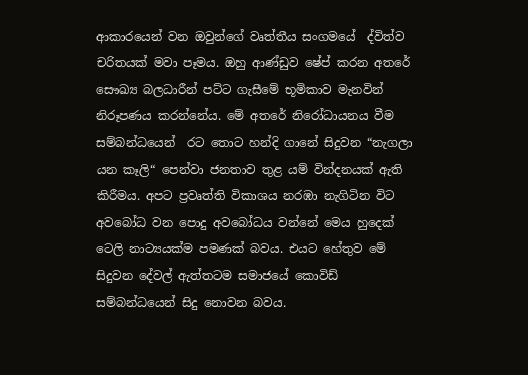ආකාරයෙන් වන ඔවුන්ගේ වෘත්තීය සංගමයේ  ද්විත්ව චරිතයක් මවා පෑමය. ඔහු ආණ්ඩුව ෂේප් කරන අතරේ සෞඛ්‍ය බලධාරීන් පට්ට ගැසීමේ භූමිකාව මැනවින් නිරූපණය කරන්නේය. මේ අතරේ නිරෝධායනය වීම සම්බන්ධයෙන්  රට තොට හන්දි ගානේ සිදුවන “නැගලා යන කෑලි“ පෙන්වා ජනතාව තුළ යම් වින්දනයක් ඇති කිරීමය. අපට ප්‍රවෘත්ති විකාශය නරඹා නැගිටින විට අවබෝධ වන පොදු අවබෝධය වන්නේ මෙය හුදෙක් ටෙලි නාට්‍යයක්ම පමණක් බවය. එයට හේතුව මේ සිදුවන දේවල් ඇත්තටම සමාජයේ කොවිඩ් සම්බන්ධයෙන් සිදු නොවන බවය.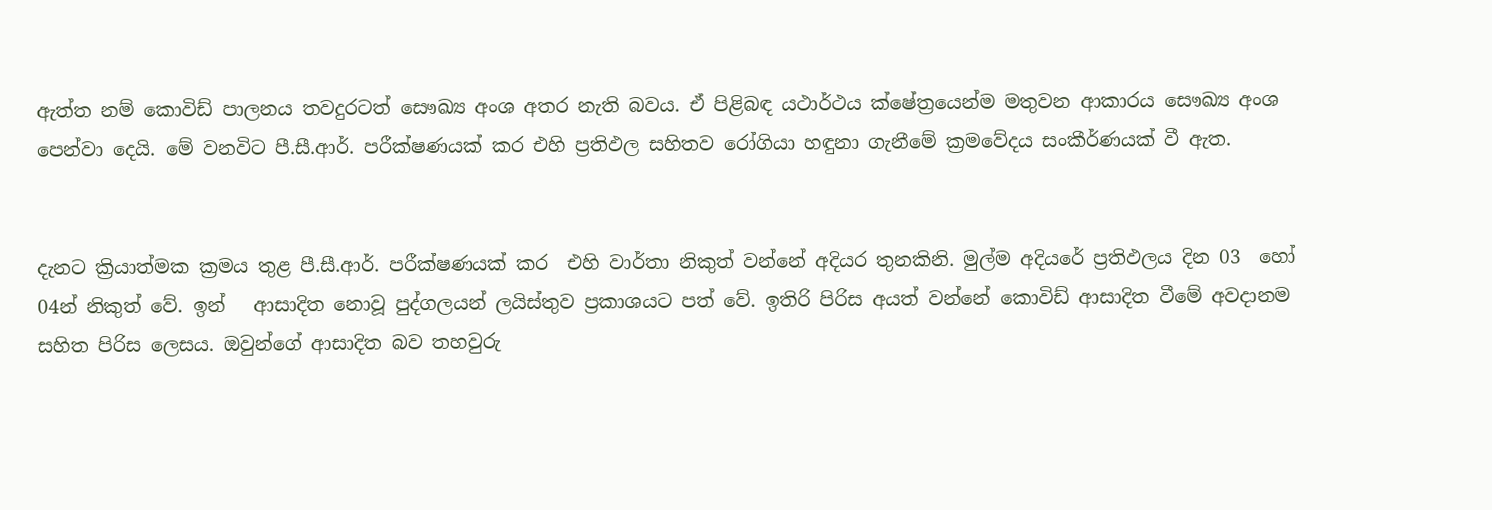ඇත්ත නම් කොවිඩ් පාලනය තවදුරටත් සෞඛ්‍ය අංශ අතර නැති බවය. ඒ පිළිබඳ යථාර්ථය ක්ෂේත්‍රයෙන්ම මතුවන ආකාරය සෞඛ්‍ය අංශ පෙන්වා දෙයි. මේ වනවිට පී.සී.ආර්. පරීක්ෂණයක් කර එහි ප්‍රතිඵල සහිතව රෝගියා හඳුනා ගැනීමේ ක්‍රමවේදය සංකීර්ණයක් වී ඇත.


දැනට ක්‍රියාත්මක ක්‍රමය තුළ පී.සී.ආර්. පරීක්ෂණයක් කර  එහි වාර්තා නිකුත් වන්නේ අදියර තුනකිනි. මුල්ම අදියරේ ප්‍රතිඵලය දින 03  හෝ 04න් නිකුත් වේ. ඉන්   ආසාදිත නොවූ පුද්ගලයන් ලයිස්තුව ප්‍රකාශයට පත් වේ. ඉතිරි පිරිස අයත් වන්නේ කොවිඩ් ආසාදිත වීමේ අවදානම සහිත පිරිස ලෙසය. ඔවුන්ගේ ආසාදිත බව තහවුරු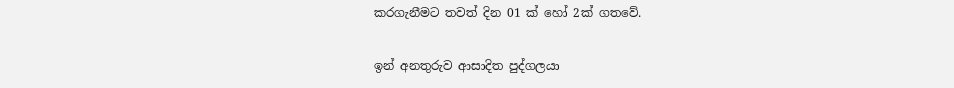කරගැනීමට තවත් දින 01 ක් හෝ 2ක් ගතවේ.

ඉන් අනතුරුව ආසාදිත පුද්ගලයා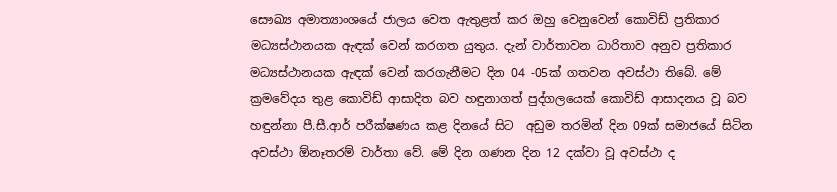සෞඛ්‍ය අමාත්‍යාංශයේ ජාලය වෙත ඇතුළත් කර ඔහු වෙනුවෙන් කොවිඩ් ප්‍රතිකාර මධ්‍යස්ථානයක ඇඳක් වෙන් කරගත යුතුය. දැන් වාර්තාවන ධාරිතාව අනුව ප්‍රතිකාර මධ්‍යස්ථානයක ඇඳක් වෙන් කරගැනීමට දින 04 -05ක් ගතවන අවස්ථා තිබේ. මේ ක්‍රමවේදය තුළ කොවිඩ් ආසාදිත බව හඳුනාගත් පුද්ගලයෙක් කොවිඩ් ආසාදනය වූ බව හඳුන්නා පී.සී.ආර් පරීක්ෂණය කළ දිනයේ සිට  අඩුම තරමින් දින 09ක් සමාජයේ සිටින අවස්ථා ඕනෑතරම් වාර්තා වේ. මේ දින ගණන දින 12 දක්වා වූ අවස්ථා ද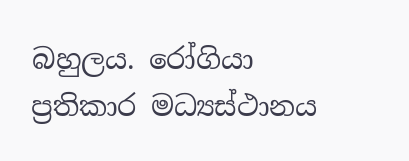බහුලය. රෝගියා ප්‍රතිකාර මධ්‍යස්ථානය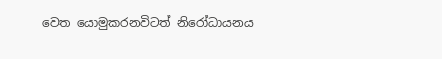වෙත යොමුකරනවිටත් නිරෝධායනය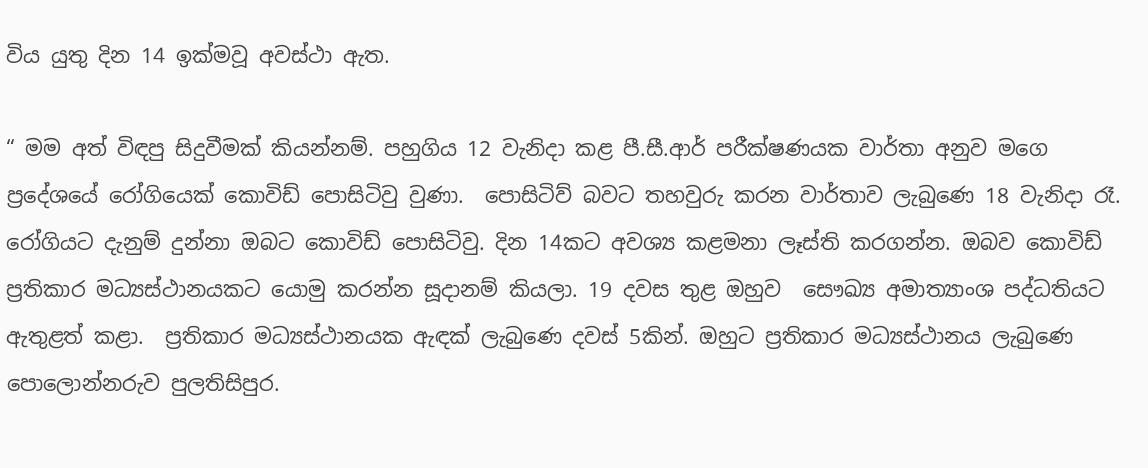විය යුතු දින 14 ඉක්මවූ අවස්ථා ඇත.

“ මම අත් විඳපු සිදුවීමක් කියන්නම්. පහුගිය 12 වැනිදා කළ පී.සී.ආර් පරීක්ෂණයක වාර්තා අනුව මගෙ ප්‍රදේශයේ රෝගියෙක් කොවිඩ් පොසිටිවු වුණා.  පොසිටිව් බවට තහවුරු කරන වාර්තාව ලැබුණෙ 18 වැනිදා රෑ. රෝගියට දැනුම් දුන්නා ඔබට කොවිඩ් පොසිටිවු. දින 14කට අවශ්‍ය කළමනා ලෑස්ති කරගන්න. ඔබව කොවිඩ් ප්‍රතිකාර මධ්‍යස්ථානයකට යොමු කරන්න සූදානම් කියලා. 19 දවස තුළ ඔහුව  සෞඛ්‍ය අමාත්‍යාංශ පද්ධතියට ඇතුළත් කළා.  ප්‍රතිකාර මධ්‍යස්ථානයක ඇඳක් ලැබුණෙ දවස් 5කින්. ඔහුට ප්‍රතිකාර මධ්‍යස්ථානය ලැබුණෙ පොලොන්නරුව පුලතිසිපුර.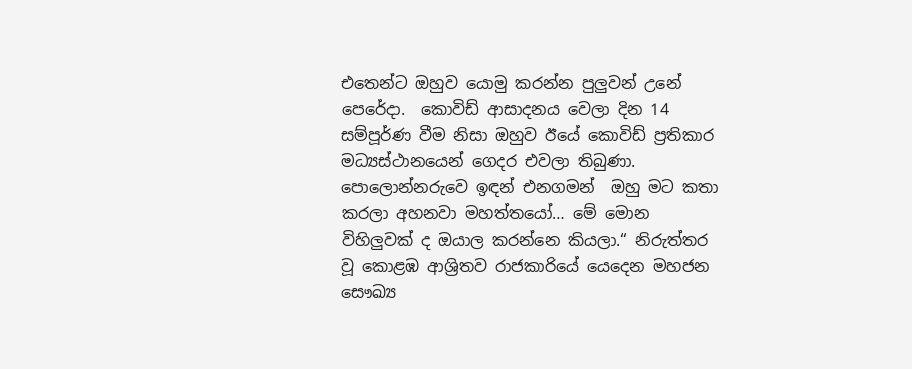එතෙන්ට ඔහුව යොමු කරන්න පුලුවන් උනේ පෙරේදා.  කොවිඩ් ආසාදනය වෙලා දින 14 සම්පූර්ණ වීම නිසා ඔහුව ඊයේ කොවිඩ් ප්‍රතිකාර මධ්‍යස්ථානයෙන් ගෙදර එවලා තිබුණා. පොලොන්නරුවෙ ඉඳන් එනගමන්  ඔහු මට කතා කරලා අහනවා මහත්තයෝ… මේ මොන විහිලුවක් ද ඔයාල කරන්නෙ කියලා.“ නිරුත්තර වූ කොළඹ ආශ්‍රිතව රාජකාරියේ යෙදෙන මහජන සෞඛ්‍ය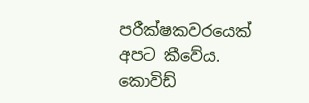පරීක්ෂකවරයෙක් අපට කීවේය. කොවිඩ්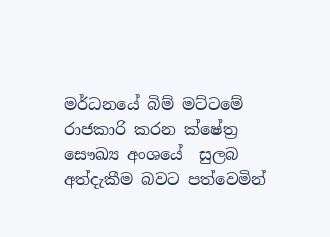මර්ධනයේ බිම් මට්ටමේ රාජකාරි කරන ක්ෂේත්‍ර  සෞඛ්‍ය අංශයේ  සුලබ අත්දැකීම බවට පත්වෙමින්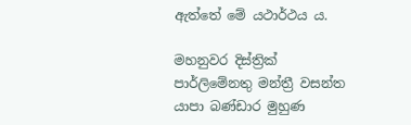ඇත්තේ මේ යථාර්ථය ය.

මහනුවර දිස්ත්‍රික් පාර්ලිමේනතු මන්ත්‍රී වසන්ත යාපා බණ්ඩාර මුහුණ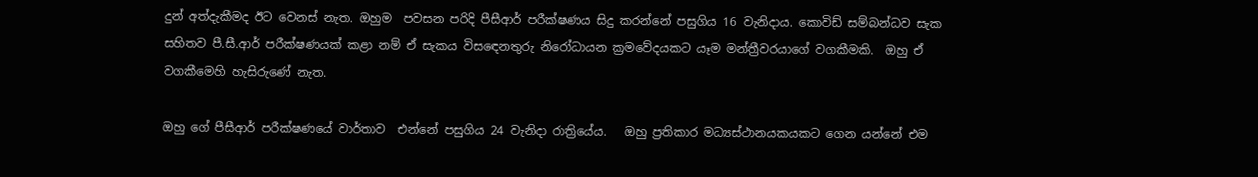දුන් අත්දැකීමද ඊට වෙනස් නැත. ඔහුම  පවසන පරිදි පීසීආර් පරීක්ෂණය සිදු කරන්නේ පසුගිය 16 වැනිදාය. කොවිඩ් සම්බන්ධව සැක සහිතව පී.සී.ආර් පරීක්ෂණයක් කළා නම් ඒ සැකය විසඳෙනතුරු නිරෝධායන ක්‍රමවේදයකට යෑම මන්ත්‍රීවරයාගේ වගකීමකි.  ඔහු ඒ වගකීමෙහි හැසිරුණේ නැත.

ඔහු ගේ පීසීආර් පරීක්ෂණයේ වාර්තාව  එන්නේ පසුගිය 24 වැනිදා රාත්‍රියේය.   ඔහු ප්‍රතිකාර මධ්‍යස්ථානයකයකට ගෙන යන්නේ එම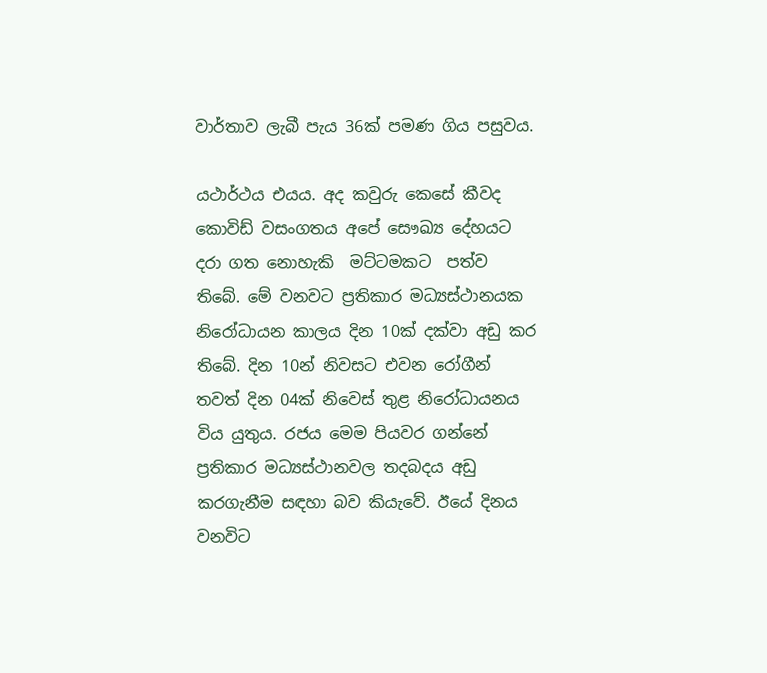වාර්තාව ලැබී පැය 36ක් පමණ ගිය පසුවය.

යථාර්ථය එයය. අද කවුරු කෙසේ කීවද කොවිඩ් වසංගතය අපේ සෞඛ්‍ය දේහයට දරා ගත නොහැකි  මට්ටමකට  පත්ව තිබේ. මේ වනවට ප්‍රතිකාර මධ්‍යස්ථානයක නිරෝධායන කාලය දින 10ක් දක්වා අඩු කර තිබේ. දින 10න් නිවසට එවන රෝගීන් තවත් දින 04ක් නිවෙස් තුළ නිරෝධායනය විය යුතුය. රජය මෙම පියවර ගන්නේ ප්‍රතිකාර මධ්‍යස්ථානවල තදබදය අඩු කරගැනීම සඳහා බව කියැවේ. ඊයේ දිනය වනවිට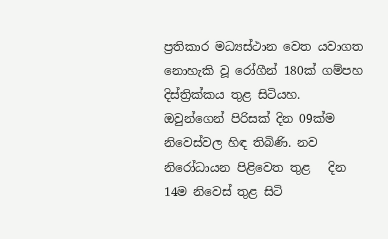ප්‍රතිකාර මධ්‍යස්ථාන වෙත යවාගත  නොහැකි වූ රෝගීන් 180ක් ගම්පහ දිස්ත්‍රික්කය තුළ සිටියහ. ඔවුන්ගෙන් පිරිසක් දින 09ක්ම නිවෙස්වල හිඳ තිබිණි. නව නිරෝධායන පිළිවෙත තුළ   දින 14ම නිවෙස් තුළ සිටි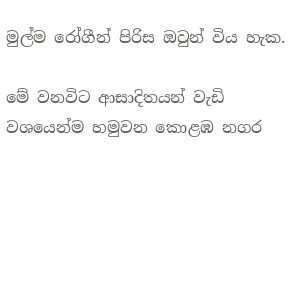මුල්ම රෝගීන් පිරිස ඔවුන් විය හැක.

මේ වනවිට ආසාදිතයන් වැඩි වශයෙන්ම හමුවන කොළඹ නගර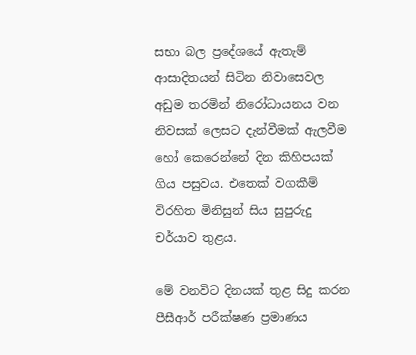සභා බල ප්‍රදේශයේ ඇතැම් ආසාදිතයන් සිටින නිවාසෙවල අඩුම තරමින් නිරෝධායනය වන නිවසක් ලෙසට දැන්වීමක් ඇලවීම හෝ කෙරෙන්නේ දින කිහිපයක් ගිය පසුවය. එතෙක් වගකීම් විරහිත මිනිසුන් සිය සුපුරුදු චර්යාව තුළය.

මේ වනවිට දිනයක් තුළ සිදු කරන පීසීආර් පරීක්ෂණ ප්‍රමාණය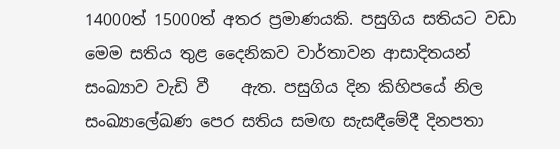14000ත් 15000ත් අතර ප්‍රමාණයකි. පසුගිය සතියට වඩා මෙම සතිය තුළ දෛනිකව වාර්තාවන ආසාදිතයන් සංඛ්‍යාව වැඩි වී    ඇත. පසුගිය දින කිහිපයේ නිල සංඛ්‍යාලේඛණ පෙර සතිය සමඟ සැසඳීමේදී දිනපතා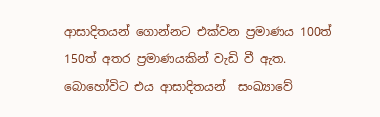ආසාදිතයන් ගොන්නට එක්වන ප්‍රමාණය 100ත් 150ත් අතර ප්‍රමාණයකින් වැඩි වී ඇත. බොහෝවිට එය ආසාදිතයන්  සංඛ්‍යාවේ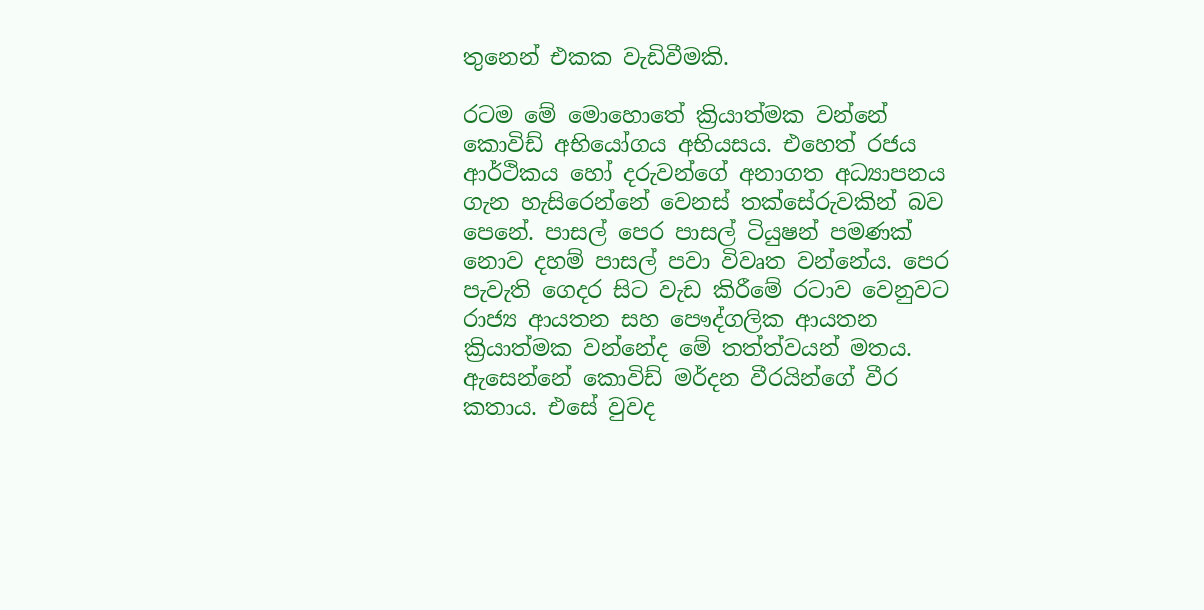තුනෙන් එකක වැඩිවීමකි.

රටම මේ මොහොතේ ක්‍රියාත්මක වන්නේ කොවිඩ් අභියෝගය අභියසය. එහෙත් රජය ආර්ථිකය හෝ දරුවන්ගේ අනාගත අධ්‍යාපනය ගැන හැසිරෙන්නේ වෙනස් තක්සේරුවකින් බව පෙනේ. පාසල් පෙර පාසල් ටියුෂන් පමණක් නොව දහම් පාසල් පවා විවෘත වන්නේය. පෙර පැවැති ගෙදර සිට වැඩ කිරීමේ රටාව වෙනුවට රාජ්‍ය ආයතන සහ පෞද්ගලික ආයතන ක්‍රියාත්මක වන්නේද මේ තත්ත්වයන් මතය. ඇසෙන්නේ කොවිඩ් මර්දන වීරයින්ගේ වීර කතාය. එසේ වුවද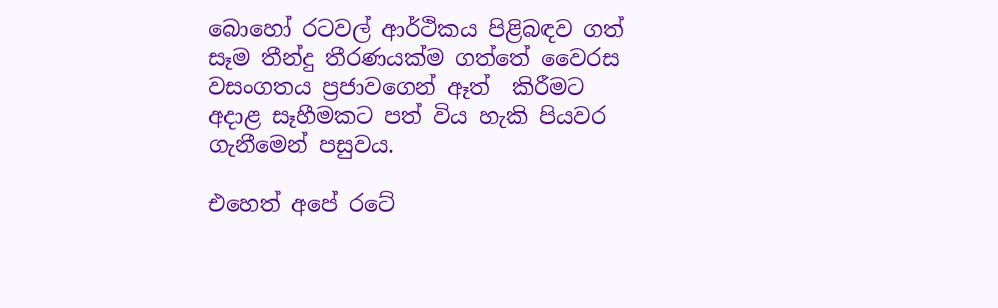බොහෝ රටවල් ආර්ථිකය පිළිබඳව ගත් සෑම තීන්දු තීරණයක්ම ගත්තේ වෛරස වසංගතය ප්‍රජාවගෙන් ඈත්  කිරීමට අදාළ සෑහීමකට පත් විය හැකි පියවර ගැනීමෙන් පසුවය.

එහෙත් අපේ රටේ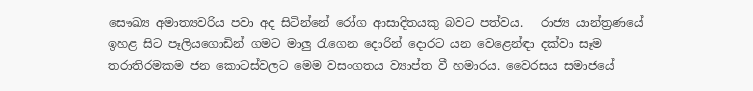සෞඛ්‍ය අමාත්‍යවරිය පවා අද සිටින්නේ රෝග ආසාදිතයකු බවට පත්වය.   රාජ්‍ය යාන්ත්‍රණයේ ඉහළ සිට පෑලියගොඩින් ගමට මාලු රැගෙන දොරින් දොරට යන වෙළෙන්ඳා දක්වා සෑම තරාතිරමකම ජන කොටස්වලට මෙම වසංගතය ව්‍යාප්ත වී හමාරය. වෛරසය සමාජයේ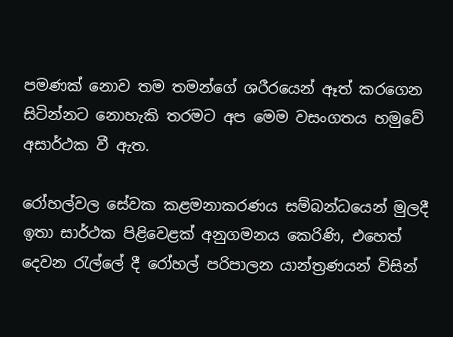පමණක් නොව තම තමන්ගේ ශරීරයෙන් ඈත් කරගෙන  සිටින්නට නොහැකි තරමට අප මෙම වසංගතය හමුවේ අසාර්ථක වී ඇත.

රෝහල්වල සේවක කළමනාකරණය සම්බන්ධයෙන් මුලදී ඉතා සාර්ථක පිළිවෙළක් අනුගමනය කෙරිණි, එහෙත් දෙවන රැල්ලේ දී රෝහල් පරිපාලන යාන්ත්‍රණයන් විසින්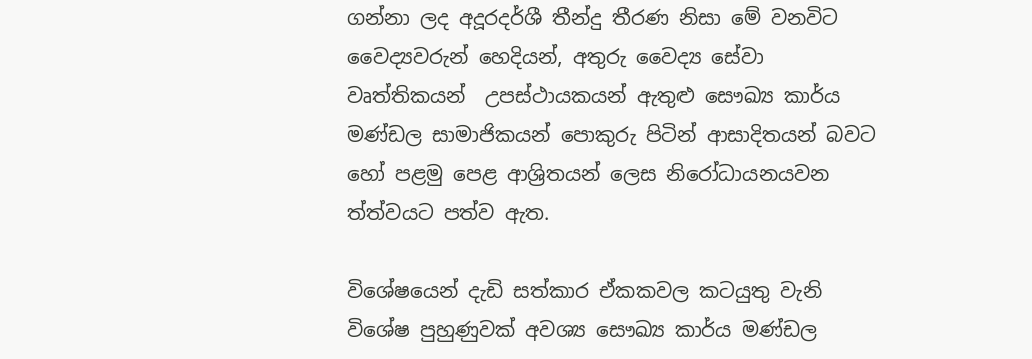ගන්නා ලද අදූරදර්ශී තීන්දු තීරණ නිසා මේ වනවිට වෛද්‍යවරුන් හෙදියන්, අතුරු වෛද්‍ය සේවා වෘත්තිකයන්  උපස්ථායකයන් ඇතුළු සෞඛ්‍ය කාර්ය මණ්ඩල සාමාජිකයන් පොකුරු පිටින් ආසාදිතයන් බවට හෝ පළමු පෙළ ආශ්‍රිතයන් ලෙස නිරෝධායනයවන ත්ත්වයට පත්ව ඇත.

විශේෂයෙන් දැඩි සත්කාර ඒකකවල කටයුතු වැනි විශේෂ පුහුණුවක් අවශ්‍ය සෞඛ්‍ය කාර්ය මණ්ඩල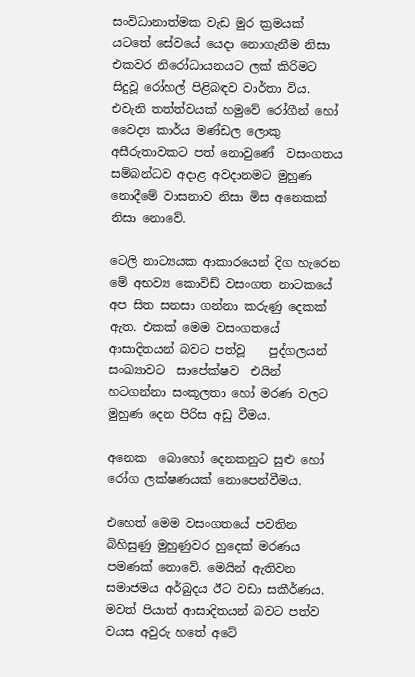සංවිධානාත්මක වැඩ මුර ක්‍රමයක් යටතේ සේවයේ යෙදා නොගැනීම නිසා  එකවර නිරෝධායනයට ලක් කිරිමට සිදුවූ රෝහල් පිළිබඳව වාර්තා විය. එවැනි තත්ත්වයක් හමුවේ රෝගීන් හෝ වෛද්‍ය කාර්ය මණ්ඩල ලොකු අසීරුතාවකට පත් නොවුණේ  වසංගතය සම්බන්ධව අදාළ අවදානමට මුහුණ නොදීමේ වාසනාව නිසා මිස අනෙකක් නිසා නොවේ.

ටෙලි නාට්‍යයක ආකාරයෙන් දිග හැරෙන මේ අභව්‍ය කොවිඩ් වසංගත නාටකයේ අප සිත සනසා ගන්නා කරුණු දෙකක් ඇත. එකක් මෙම වසංගතයේ ආසාදිතයන් බවට පත්වූ    පුද්ගලයන් සංඛ්‍යාවට  සාපේක්ෂව  එයින් හටගන්නා සංකූලතා හෝ මරණ වලට මුහුණ දෙන පිරිස අඩු වීමය.

අනෙක  බොහෝ දෙනකනුට සුළු හෝ රෝග ලක්ෂණයක් නොපෙන්වීමය.

එහෙත් මෙම වසංගතයේ පවතින බිහිසුණු මුහුණුවර හුදෙක් මරණය පමණක් නොවේ. මෙයින් ඇතිවන සමාජමය අර්බුදය ඊට වඩා සකීර්ණය.   මවත් පියාත් ආසාදිතයන් බවට පත්ව වයස අවුරු හතේ අටේ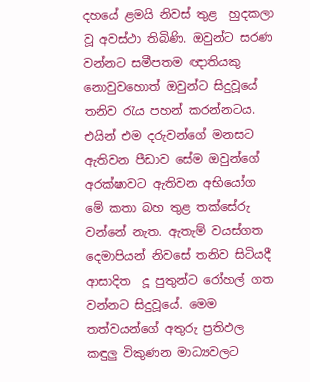දහයේ ළමයි නිවස් තුළ  හුදකලා වූ අවස්ථා තිබිණි. ඔවුන්ට සරණ වන්නට සමීපතම ඥාතියකු නොවුවහොත් ඔවුන්ට සිදුවූයේ  තනිව රැය පහන් කරන්නටය. එයින් එම දරුවන්ගේ මනසට ඇතිවන පීඩාව සේම ඔවුන්ගේ අරක්ෂාවට ඇතිවන අභියෝග මේ කතා බහ තුළ තක්සේරු වන්නේ නැත. ඇතැම් වයස්ගත දෙමාපියන් නිවසේ තනිව සිටියදී ආසාදිත  දූ පුතුන්ට රෝහල් ගත වන්නට සිදුවූයේ. මෙම තත්වයන්ගේ අතුරු ප්‍රතිඵල කඳුලු විකුණන මාධ්‍යවලට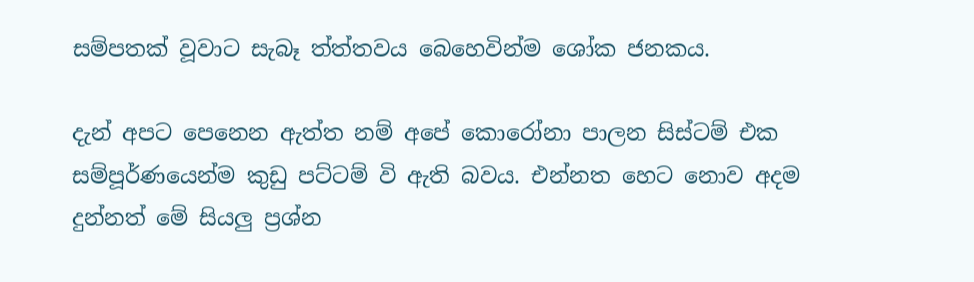සම්පතක් වූවාට සැබෑ ත්ත්තවය බෙහෙවින්ම ශෝක ජනකය.

දැන් අපට පෙනෙන ඇත්ත නම් අපේ කොරෝනා පාලන සිස්ටම් එක සම්පූර්ණයෙන්ම කුඩු පට්ටම් වි ඇති බවය. එන්නත හෙට නොව අදම දුන්නත් මේ සියලු ප්‍රශ්න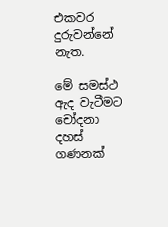එකවර දුරුවන්නේ නැත.

මේ සමස්ථ ඇද වැටීමට චෝදනා දහස් ගණනක්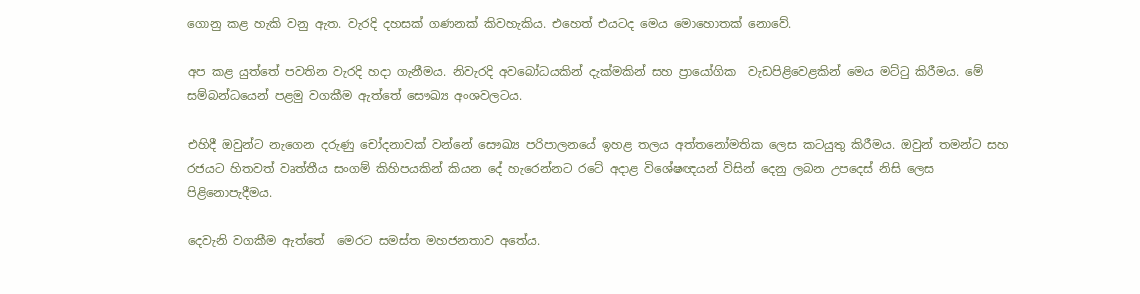ගොනු කළ හැකි වනු ඇත. වැරදි දහසක් ගණනක් කිවහැකිය. එහෙත් එයටද මෙය මොහොතක් නොවේ.

අප කළ යුත්තේ පවතින වැරදි හදා ගැනීමය. නිවැරදි අවබෝධයකින් දැක්මකින් සහ ප්‍රායෝගික  වැඩපිළිවෙළකින් මෙය මට්ටු කිරීමය. මේ සම්බන්ධයෙන් පළමු වගකීම ඇත්තේ සෞඛ්‍ය අංශවලටය.

එහිදී ඔවුන්ට නැගෙන දරුණු චෝදනාවක් වන්නේ සෞඛ්‍ය පරිපාලනයේ ඉහළ තලය අත්තනෝමතික ලෙස කටයුතු කිරීමය. ඔවුන් තමන්ට සහ රජයට හිතවත් වෘත්තීය සංගම් කිහිපයකින් කියන දේ හැරෙන්නට රටේ අදාළ විශේෂඥයන් විසින් දෙනු ලබන උපදෙස් නිසි ලෙස පිළිනොපැදීමය.

දෙවැනි වගකීම ඇත්තේ  මෙරට සමස්ත මහජනතාව අතේය.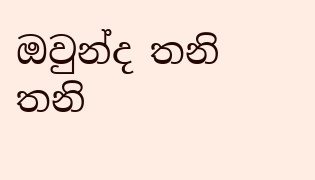ඔවුන්ද තනි තනි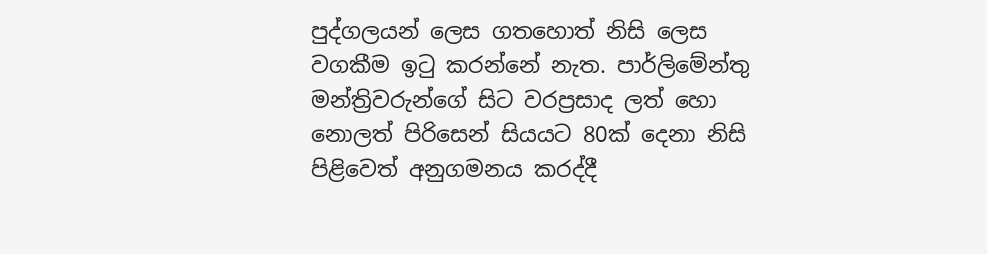පුද්ගලයන් ලෙස ගතහොත් නිසි ලෙස වගකීම ඉටු කරන්නේ නැත. පාර්ලිමේන්තු මන්ත්‍රිවරුන්ගේ සිට වරප්‍රසාද ලත් හො නොලත් පිරිසෙන් සියයට 80ක් දෙනා නිසි පිළිවෙත් අනුගමනය කරද්දී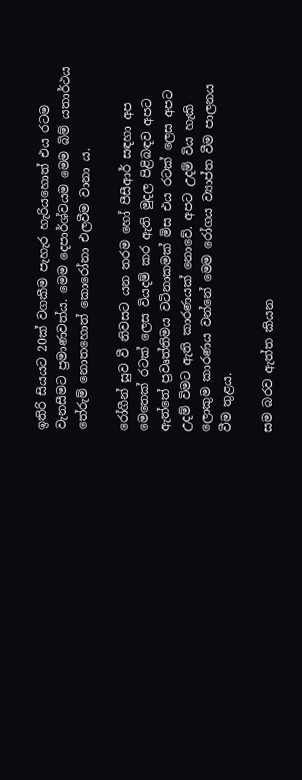ඉතිරි සියයට 20ක් වගකීම පැහැර හැරියහොත් එය රටම වැනසීමට ප්‍රමාණවත්ය. මෙම දෙපාර්ශ්වයම මෙම බිම් යතාර්ථය තේරුම් නොතහොත් කොරෝනා එලවීම වානා ය.

රෝගීන් සුව වී නිවසට යන තරම හෝ පීසීආර් සඳහා අප මෙතෙක් රටක් ලෙස වියදම් කර ඇති මුදල පිළිබඳව අපට ඇත්තේ ප්‍රවෘත්තිමය වටිනාකමක් මිස එය රටක් ලෙස අපට උදම් විමට ඇති කාරණයක් නොවේ. අපට උදම් විය හැකි ලොකුම කාරණය වන්නේ මෙම රෝගය ව්‍යාප්ත වීම පාලනය වීම තුළය.

සම බරව ඇත්ත කියන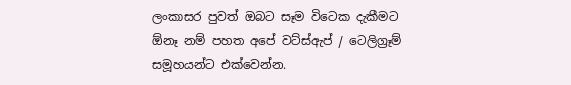ලංකාසර පුවත් ඔබට සෑම විටෙක දැකීමට ඕනෑ නම් පහත අපේ වට්ස්ඇප් / ටෙලිග්‍රෑම් සමූහයන්ට එක්වෙන්න.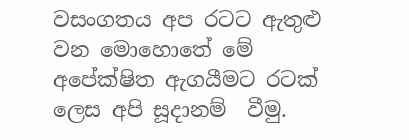වසංගතය අප රටට ඇතුළු වන මොහොතේ මේ අපේක්ෂිත ඇගයීමට රටක් ලෙස අපි සූදානම්  වීමු.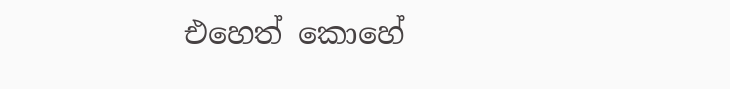එහෙත් කොහේ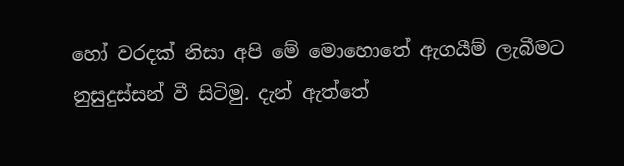හෝ වරදක් නිසා අපි මේ මොහොතේ ඇගයීම් ලැබීමට නුසුදුස්සන් වී සිටිමු. දැන් ඇත්තේ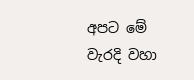අපට මේ වැරදි වහා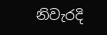නිවැරදි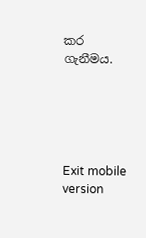කර  ගැනීමය.





Exit mobile version